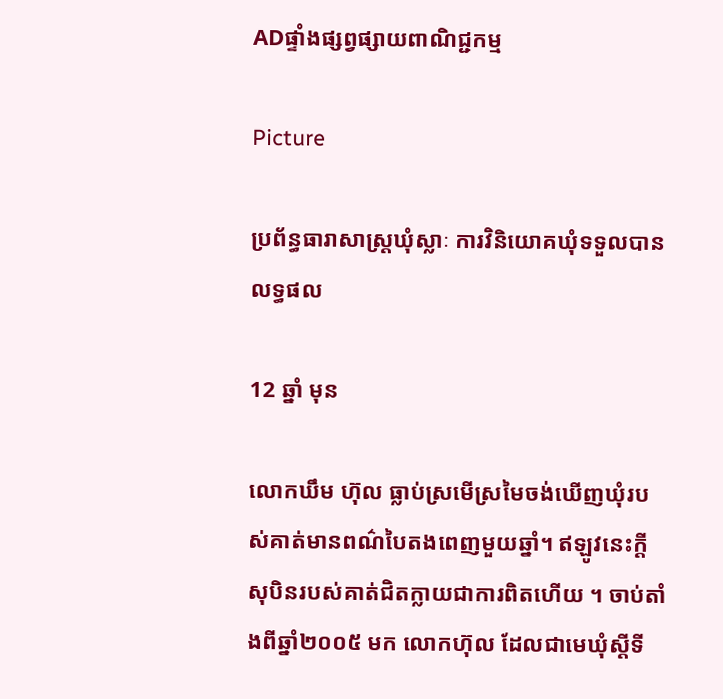ADផ្ទាំងផ្សព្វផ្សាយពាណិជ្ជកម្ម

Picture

ប្រព័ន្ធធារាសាស្ត្រឃុំស្លាៈ ការវិនិយោគឃុំទទួលបានលទ្ធផល

12 ឆ្នាំ មុន

លោកឃឹម ហ៊ុល ធ្លាប់ស្រមើស្រមៃចង់ឃើញឃុំរបស់គាត់មានពណ៌បៃតងពេញមួយឆ្នាំ។ ឥឡូវនេះក្តីសុបិនរបស់គាត់ជិតក្លាយជាការពិតហើយ ។ ចាប់តាំងពីឆ្នាំ២០០៥ មក លោកហ៊ុល ដែលជាមេឃុំស្តីទី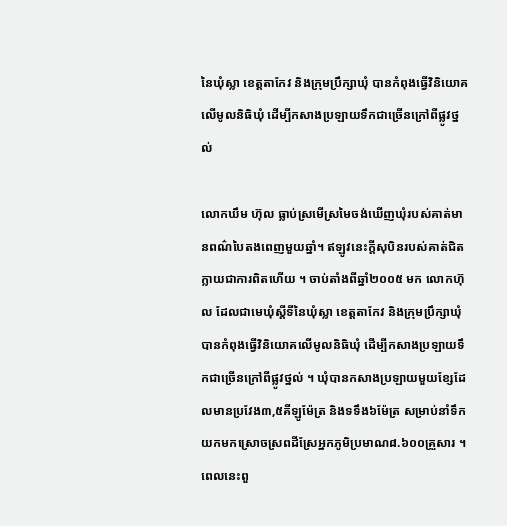នៃឃុំស្លា ខេត្តតាកែវ និងក្រុមប្រឹក្សាឃុំ បានកំពុងធ្វើវិនិយោគលើមូលនិធិឃុំ ដើម្បីកសាងប្រឡាយទឹកជាច្រើនក្រៅពីផ្លូវថ្នល់

លោកឃឹម ហ៊ុល ធ្លាប់ស្រមើស្រមៃចង់ឃើញឃុំរបស់គាត់មានពណ៌បៃតងពេញមួយឆ្នាំ។ ឥឡូវនេះក្តីសុបិនរបស់គាត់ជិតក្លាយជាការពិតហើយ ។ ចាប់តាំងពីឆ្នាំ២០០៥ មក លោកហ៊ុល ដែលជាមេឃុំស្តីទីនៃឃុំស្លា ខេត្តតាកែវ និងក្រុមប្រឹក្សាឃុំ បានកំពុងធ្វើវិនិយោគលើមូលនិធិឃុំ ដើម្បីកសាងប្រឡាយទឹកជាច្រើនក្រៅពីផ្លូវថ្នល់ ។ ឃុំបានកសាងប្រឡាយមួយខ្សែដែលមានប្រវែង៣,៥គីឡូម៉ែត្រ និងទទឹង៦ម៉ែត្រ សម្រាប់នាំទឹកយកមកស្រោចស្រពដីស្រែអ្នកភូមិប្រមាណ៨.៦០០គ្រួសារ ។ ពេលនេះពួ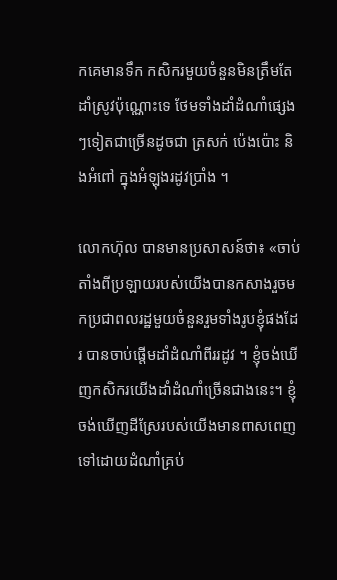កគេមានទឹក កសិករមួយចំនួនមិនត្រឹមតែដាំស្រូវប៉ុណ្ណោះទេ ថែមទាំងដាំដំណាំផ្សេងៗទៀតជាច្រើនដូចជា ត្រសក់ ប៉េងប៉ោះ និងអំពៅ ក្នុងអំឡុងរដូវប្រាំង ។

លោកហ៊ុល បានមានប្រសាសន៍ថា៖ «ចាប់តាំងពីប្រឡាយរបស់យើងបានកសាងរួចមកប្រជាពលរដ្ឋមួយចំនួនរួមទាំងរូបខ្ញុំផងដែរ បានចាប់ផ្តើមដាំដំណាំពីររដូវ ។ ខ្ញុំចង់ឃើញកសិករយើងដាំដំណាំច្រើនជាងនេះ។ ខ្ញុំចង់ឃើញដីស្រែរបស់យើងមានពាសពេញទៅដោយដំណាំគ្រប់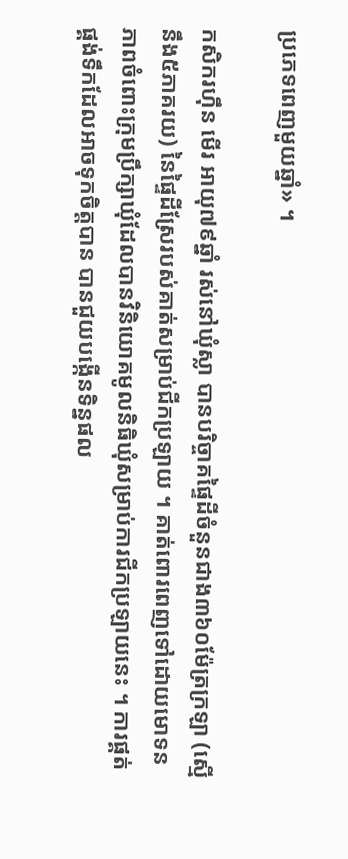ប្រភេទពេញមួយឆ្នាំ» ។

កសិករហ៊ឹន មើរ អាយុ៧៩ឆ្នាំ រស់នៅឃុំស្លា បានបរិច្ចាគផ្ទៃដីចំនួនជាង៣៦០ម៉ែត្រក្រឡា (ស្មើនឹង៥ភាគរយ) នៃផ្ទៃដីស្រែរបស់គាត់សម្រាប់ជីកប្រឡាយ ។ គាត់ពោរពេញទៅដោយមោទនភាពចំពោះក្រុមប្រឹក្សាឃុំដែលបានវិនិយោគមូលនិធិឃុំសម្រាប់ការជីកប្រឡាយនេះ ។ ការផ្គត់ផ្គង់ទឹកដែលអាចទុកចិត្តបាន បានជួយបង្កើនទិន្នផល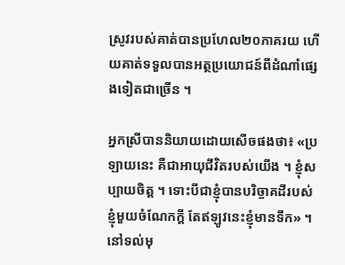ស្រូវរបស់គាត់បានប្រហែល២០ភាគរយ ហើយគាត់ទទួលបានអត្ថប្រយោជន៍ពីដំណាំផ្សេងទៀតជាច្រើន ។

អ្នកស្រីបាននិយាយដោយសើចផងថា៖ «ប្រឡាយនេះ គឺជាអាយុជីវិតរបស់យើង ។ ខ្ញុំសប្បាយចិត្ត ។ ទោះបីជាខ្ញុំបានបរិច្ចាគដីរបស់ខ្ញុំមួយចំណែកក្តី តែឥឡូវនេះខ្ញុំមានទឹក» ។
នៅទល់មុ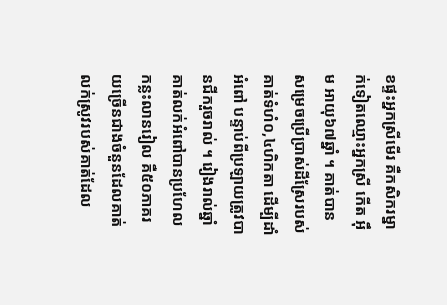ខផ្ទះអ្នកស្រីមើរ គឺកសិករម្នាក់ទៀតឈ្មោះអ្នកស្រី កើត អ៊ឹម អាយុ៦៧ឆ្នាំ ។ គាត់បានសម្រេចប្រើប្រាស់ដីស្រែរបស់គាត់ទំហំ០,៤ហិកតា ដើម្បីដាំអំពៅ បន្ទាប់ពីប្រឡាយត្រូវបានជីករួចរាល់ ។ រៀងរាល់ឆ្នាំ គាត់លក់អំពៅបានប្រហែលកន្លះលានរៀល គឺ៥០ភាគរយច្រើនជាងចំនួនដែលគាត់លក់ស្រូវរបស់គាត់ដែល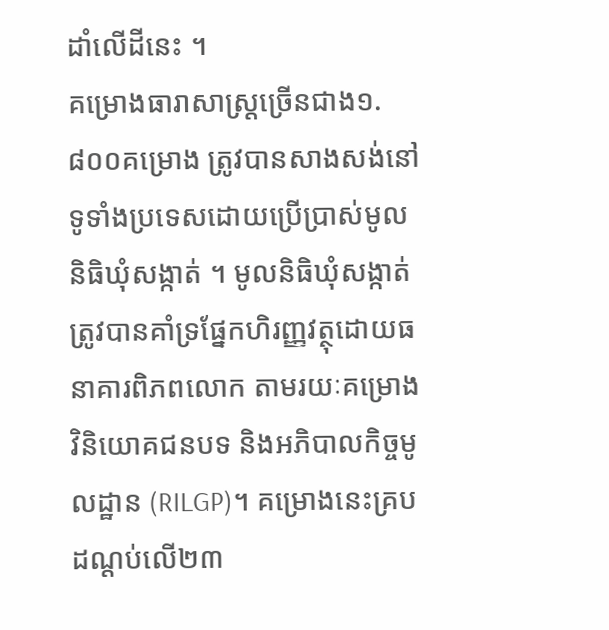ដាំលើដីនេះ ។
គម្រោងធារាសាស្ត្រច្រើនជាង១.៨០០គម្រោង ត្រូវបានសាងសង់នៅទូទាំងប្រទេសដោយប្រើប្រាស់មូលនិធិឃុំសង្កាត់ ។ មូលនិធិឃុំសង្កាត់ត្រូវបានគាំទ្រផ្នែកហិរញ្ញវត្ថុដោយធនាគារពិភពលោក តាមរយៈគម្រោងវិនិយោគជនបទ និងអភិបាលកិច្ចមូលដ្ឋាន (RILGP)។ គម្រោងនេះគ្របដណ្តប់លើ២៣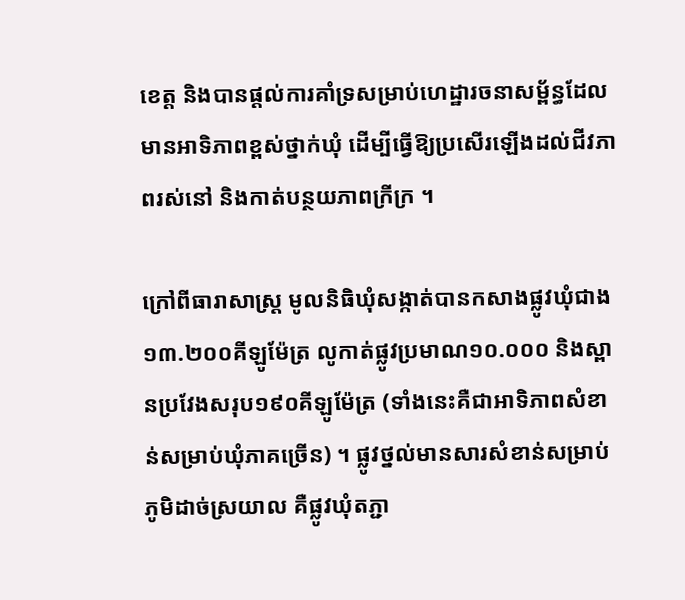ខេត្ត និងបានផ្តល់ការគាំទ្រសម្រាប់ហេដ្ឋារចនាសម្ព័ន្ធដែលមានអាទិភាពខ្ពស់ថ្នាក់ឃុំ ដើម្បីធ្វើឱ្យប្រសើរឡើងដល់ជីវភាពរស់នៅ និងកាត់បន្ថយភាពក្រីក្រ ។

ក្រៅពីធារាសាស្ត្រ មូលនិធិឃុំសង្កាត់បានកសាងផ្លូវឃុំជាង១៣.២០០គីឡូម៉ែត្រ លូកាត់ផ្លូវប្រមាណ១០.០០០ និងស្ពានប្រវែងសរុប១៩០គីឡូម៉ែត្រ (ទាំងនេះគឺជាអាទិភាពសំខាន់សម្រាប់ឃុំភាគច្រើន) ។ ផ្លូវថ្នល់មានសារសំខាន់សម្រាប់ភូមិដាច់ស្រយាល គឺផ្លូវឃុំតភ្ជា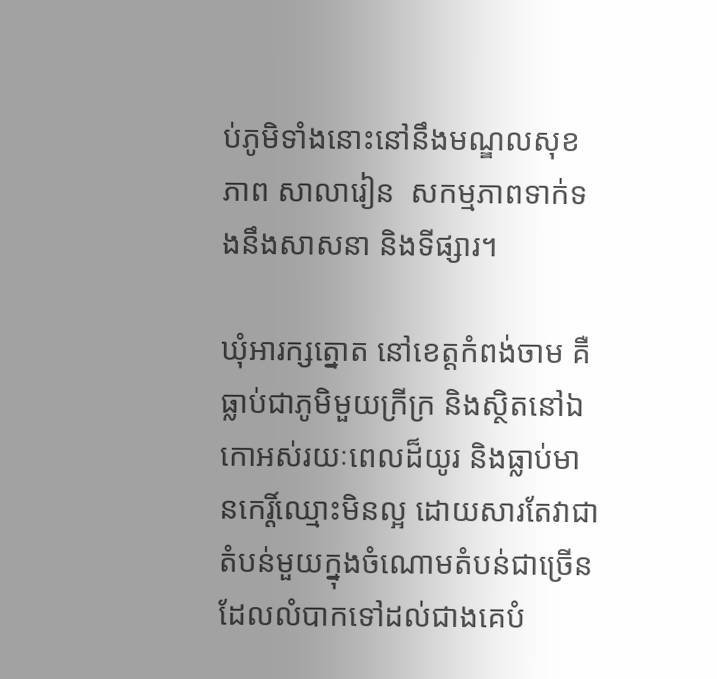ប់ភូមិទាំងនោះនៅនឹងមណ្ឌលសុខភាព សាលារៀន  សកម្មភាពទាក់ទងនឹងសាសនា និងទីផ្សារ។

ឃុំអារក្សត្នោត នៅខេត្តកំពង់ចាម គឺធ្លាប់ជាភូមិមួយក្រីក្រ និងស្ថិតនៅឯកោអស់រយៈពេលដ៏យូរ និងធ្លាប់មានកេរ្តិ៍ឈ្មោះមិនល្អ ដោយសារតែវាជាតំបន់មួយក្នុងចំណោមតំបន់ជាច្រើនដែលលំបាកទៅដល់ជាងគេបំ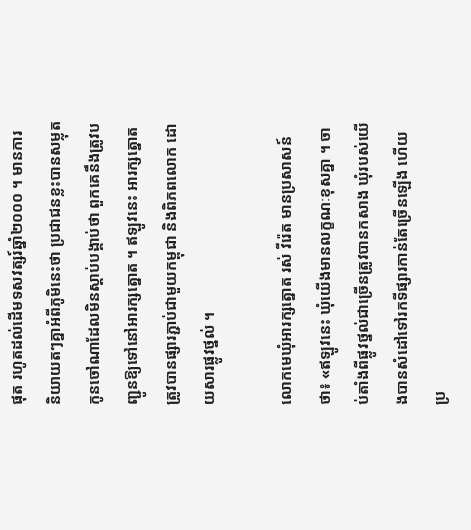ផុត រហូតដល់ដើមទសវត្សរ៍ឆ្នាំ២០០០ ។ មានការនិយាយតៗគ្នាអំពីភូមិនេះថា ប្រជាជនខ្លះបានសម្លុតកូនចៅណាដែលមិនស្តាប់បង្គាប់ថា ពួកគេនឹងត្រូវបញ្ជូនឱ្យទៅនៅអារក្សត្នោត ។ ឥឡូវនេះ អារក្សត្នោតត្រូវបានផ្សារភ្ជាប់ជាមួយកម្ពុជា និងពិភពលោក ដោយសារផ្លូវថ្នល់ ។

លោកមេឃុំអារក្សត្នោត រស់ វីរ៉េត មានប្រសាសន៍ថា៖ «ឥឡូវនេះ ឃុំយើងមានលក្ខណៈខុសគ្នា ។ ចាប់តាំងពីផ្លូវថ្នល់ជាច្រើនត្រូវបានកសាង ឃុំរបស់យើងបានសំដៅទៅរកទីផ្សារកាន់តែច្រើនឡើង ហើយប្រ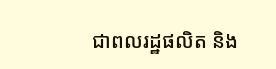ជាពលរដ្ឋផលិត និង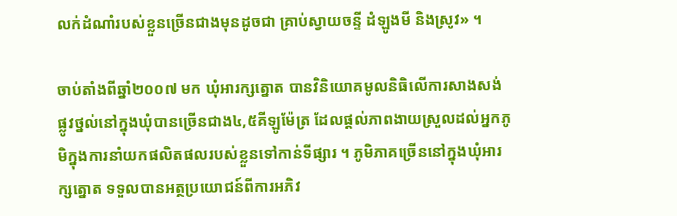លក់ដំណាំរបស់ខ្លួនច្រើនជាងមុនដូចជា គ្រាប់ស្វាយចន្ទី ដំឡូងមី និងស្រូវ» ។

ចាប់តាំងពីឆ្នាំ២០០៧ មក ឃុំអារក្សត្នោត បានវិនិយោគមូលនិធិលើការសាងសង់ផ្លូវថ្នល់នៅក្នុងឃុំបានច្រើនជាង៤,៥គីឡូម៉ែត្រ ដែលផ្តល់ភាពងាយស្រួលដល់អ្នកភូមិក្នុងការនាំយកផលិតផលរបស់ខ្លួនទៅកាន់ទីផ្សារ ។ ភូមិភាគច្រើននៅក្នុងឃុំអារក្សត្នោត ទទួលបានអត្ថប្រយោជន៍ពីការអភិវ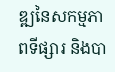ឌ្ឍនៃសកម្មភាពទីផ្សារ និងបា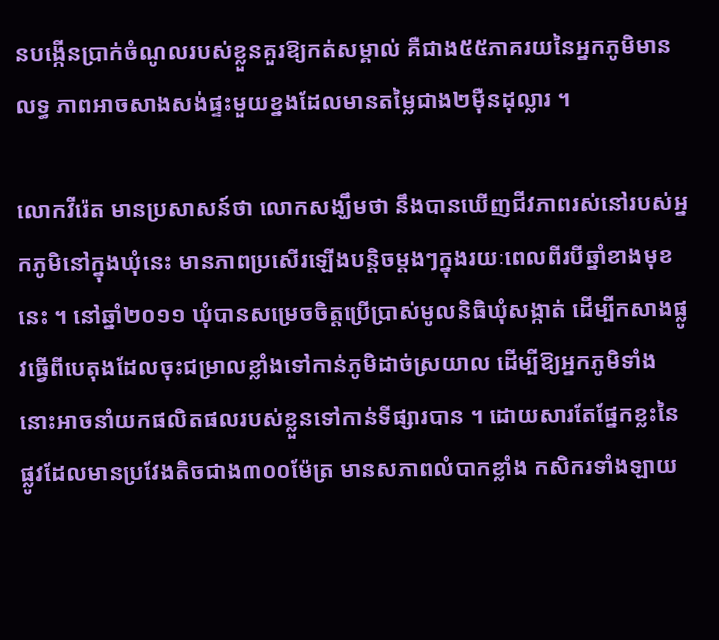នបង្កើនប្រាក់ចំណូលរបស់ខ្លួនគួរឱ្យកត់សម្គាល់ គឺជាង៥៥ភាគរយនៃអ្នកភូមិមានលទ្ធ ភាពអាចសាងសង់ផ្ទះមួយខ្នងដែលមានតម្លៃជាង២ម៉ឺនដុល្លារ ។

លោកវីរ៉េត មានប្រសាសន៍ថា លោកសង្ឃឹមថា នឹងបានឃើញជីវភាពរស់នៅរបស់អ្នកភូមិនៅក្នុងឃុំនេះ មានភាពប្រសើរឡើងបន្តិចម្តងៗក្នុងរយៈពេលពីរបីឆ្នាំខាងមុខនេះ ។ នៅឆ្នាំ២០១១ ឃុំបានសម្រេចចិត្តប្រើប្រាស់មូលនិធិឃុំសង្កាត់ ដើម្បីកសាងផ្លូវធ្វើពីបេតុងដែលចុះជម្រាលខ្លាំងទៅកាន់ភូមិដាច់ស្រយាល ដើម្បីឱ្យអ្នកភូមិទាំងនោះអាចនាំយកផលិតផលរបស់ខ្លួនទៅកាន់ទីផ្សារបាន ។ ដោយសារតែផ្នែកខ្លះនៃផ្លូវដែលមានប្រវែងតិចជាង៣០០ម៉ែត្រ មានសភាពលំបាកខ្លាំង កសិករទាំងឡាយ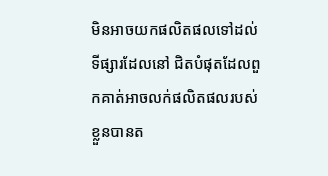មិនអាចយកផលិតផលទៅដល់ទីផ្សារដែលនៅ ជិតបំផុតដែលពួកគាត់អាចលក់ផលិតផលរបស់ខ្លួនបានត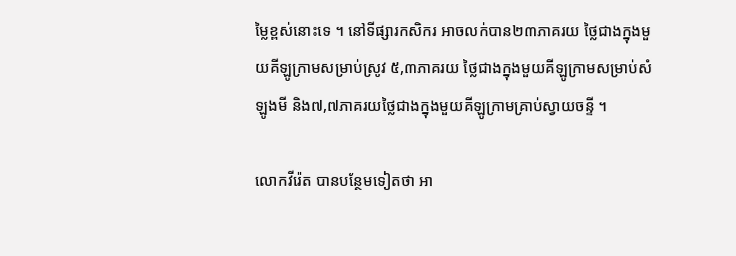ម្លៃខ្ពស់នោះទេ ។ នៅទីផ្សារកសិករ អាចលក់បាន២៣ភាគរយ ថ្លៃជាងក្នុងមួយគីឡូក្រាមសម្រាប់ស្រូវ ៥,៣ភាគរយ ថ្លៃជាងក្នុងមួយគីឡូក្រាមសម្រាប់សំឡូងមី និង៧,៧ភាគរយថ្លៃជាងក្នុងមួយគីឡូក្រាមគ្រាប់ស្វាយចន្ទី ។

លោកវីរ៉េត បានបន្ថែមទៀតថា អា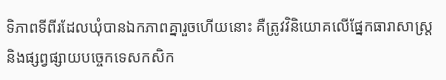ទិភាពទីពីរដែលឃុំបានឯកភាពគ្នារួចហើយនោះ គឺត្រូវវិនិយោគលើផ្នែកធារាសាស្ត្រ និងផ្សព្វផ្សាយបច្ចេកទេសកសិក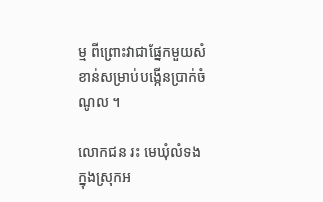ម្ម ពីព្រោះវាជាផ្នែកមួយសំខាន់សម្រាប់បង្កើនប្រាក់ចំណូល ។

លោកជន រះ មេឃុំលំទង ក្នុងស្រុកអ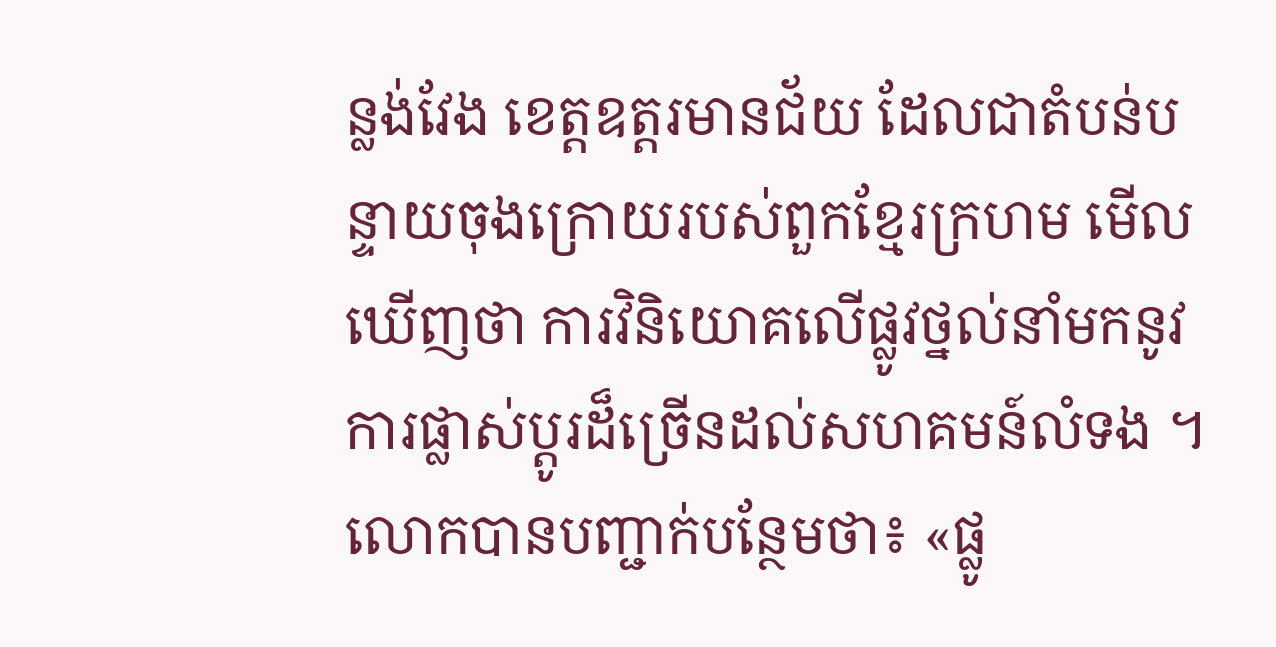ន្លង់វែង ខេត្តឧត្តរមានជ័យ ដែលជាតំបន់បន្ទាយចុងក្រោយរបស់ពួកខ្មែរក្រហម មើលឃើញថា ការវិនិយោគលើផ្លូវថ្នល់នាំមកនូវការផ្លាស់ប្តូរដ៏ច្រើនដល់សហគមន៍លំទង ។ លោកបានបញ្ជាក់បន្ថែមថា៖ «ផ្លូ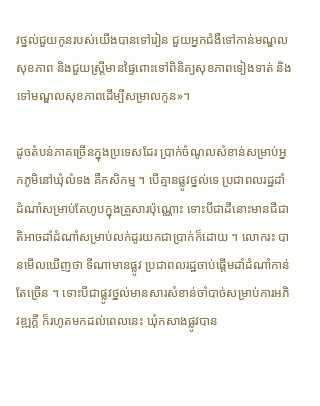វថ្នល់ជួយកូនរបស់យើងបានទៅរៀន ជួយអ្នកជំងឺទៅកាន់មណ្ឌលសុខភាព និងជួយស្ត្រីមានផ្ទៃពោះទៅពិនិត្យសុខភាពទៀងទាត់ និងទៅមណ្ឌលសុខភាពដើម្បីសម្រាលកូន»។

ដូចតំបន់ភាគច្រើនក្នុងប្រទេសដែរ ប្រាក់ចំណូលសំខាន់សម្រាប់អ្នកភូមិនៅឃុំលំទង គឺកសិកម្ម ។ បើគ្មានផ្លូវថ្នល់ទេ ប្រជាពលរដ្ឋដាំដំណាំសម្រាប់តែហូបក្នុងគ្រួសារប៉ុណ្ណោះ ទោះបីជាដីនោះមានជីជាតិអាចដាំដំណាំសម្រាប់លក់ដូរយកជាប្រាក់ក៏ដោយ ។ លោករះ បានមើលឃើញថា ទីណាមានផ្លូវ ប្រជាពលរដ្ឋចាប់ផ្តើមដាំដំណាំកាន់តែច្រើន ។ ទោះបីជាផ្លូវថ្នល់មានសារសំខាន់ចាំបាច់សម្រាប់ការអភិវឌ្ឍក្តី ក៏រហូតមកដល់ពេលនេះ ឃុំកសាងផ្លូវបាន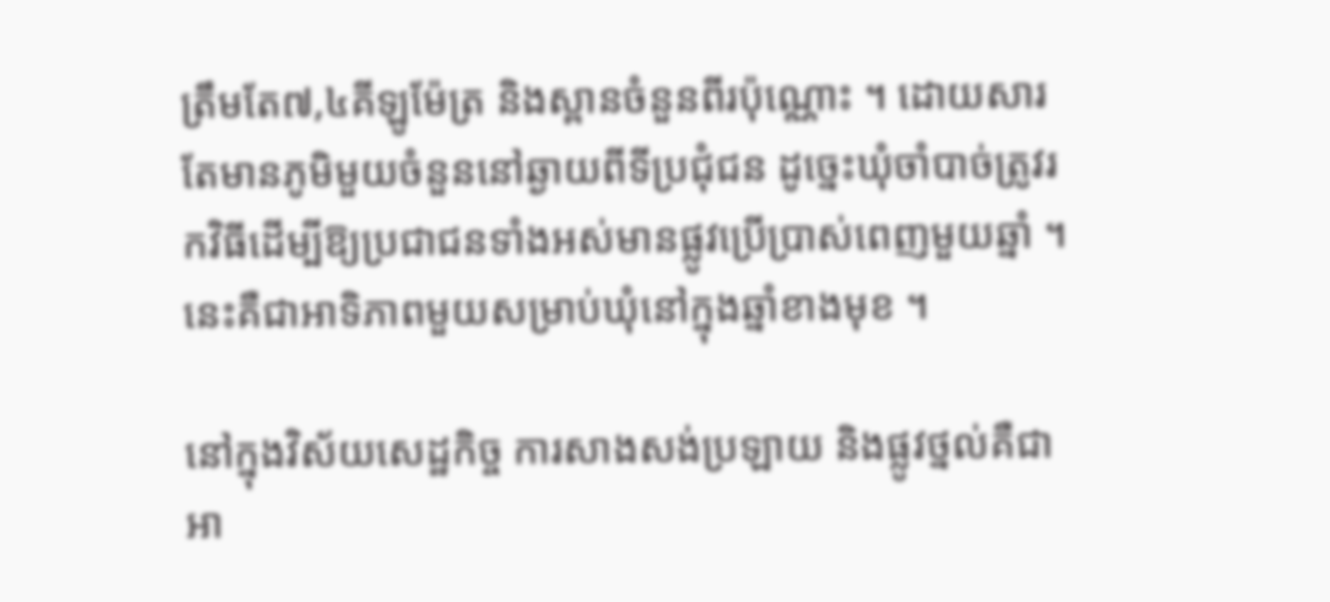ត្រឹមតែ៧,៤គីឡូម៉ែត្រ និងស្ពានចំនួនពីរប៉ុណ្ណោះ ។ ដោយសារតែមានភូមិមួយចំនួននៅឆ្ងាយពីទីប្រជុំជន ដូច្នេះឃុំចាំបាច់ត្រូវរកវិធីដើម្បីឱ្យប្រជាជនទាំងអស់មានផ្លូវប្រើប្រាស់ពេញមួយឆ្នាំ ។ នេះគឺជាអាទិភាពមួយសម្រាប់ឃុំនៅក្នុងឆ្នាំខាងមុខ ។

នៅក្នុងវិស័យសេដ្ឋកិច្ច ការសាងសង់ប្រឡាយ និងផ្លូវថ្នល់គឺជាអា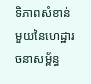ទិភាពសំខាន់មួយនៃហេដ្ឋារចនាសម្ព័ន្ធ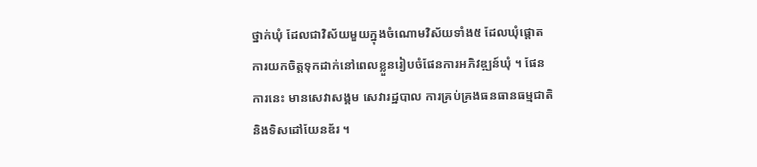ថ្នាក់ឃុំ ដែលជាវិស័យមួយក្នុងចំណោមវិស័យទាំង៥ ដែលឃុំផ្តោតការយកចិត្តទុកដាក់នៅពេលខ្លួនរៀបចំផែនការអភិវឌ្ឍន៍ឃុំ ។ ផែនការនេះ មានសេវាសង្គម សេវារដ្ឋបាល ការគ្រប់គ្រងធនធានធម្មជាតិ និងទិសដៅយែនឌ័រ ។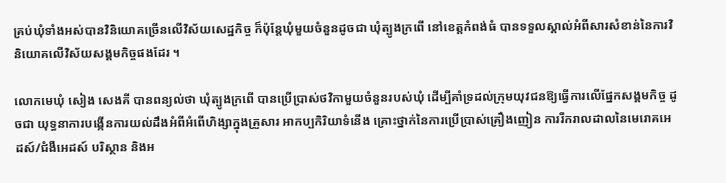គ្រប់ឃុំទាំងអស់បានវិនិយោគច្រើនលើវិស័យសេដ្ឋកិច្ច ក៏ប៉ុន្តែឃុំមួយចំនួនដូចជា ឃុំត្បូងក្រពើ នៅខេត្តកំពង់ធំ បានទទួលស្គាល់អំពីសារសំខាន់នៃការវិនិយោគលើវិស័យសង្គមកិច្ចផងដែរ ។

លោកមេឃុំ សៀង សេងគី បានពន្យល់ថា ឃុំត្បូងក្រពើ បានប្រើប្រាស់ថវិកាមួយចំនួនរបស់ឃុំ ដើម្បីគាំទ្រដល់ក្រុមយុវជនឱ្យធ្វើការលើផ្នែកសង្គមកិច្ច ដូចជា យុទ្ធនាការបង្កើនការយល់ដឹងអំពីអំពើហិង្សាក្នុងគ្រួសារ អាកប្បកិរិយាទំនើង គ្រោះថ្នាក់នៃការប្រើប្រាស់គ្រឿងញៀន ការរីករាលដាលនៃមេរោគអេដស៍/ជំងឺអេដស៍ បរិស្ថាន និងអ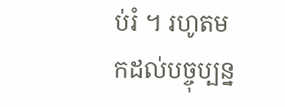ប់រំ ។ រហូតមកដល់បច្ចុប្បន្ន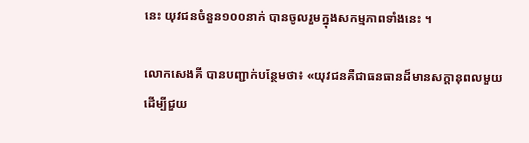នេះ យុវជនចំនួន១០០នាក់ បានចូលរួមក្នុងសកម្មភាពទាំងនេះ ។

លោកសេងគី បានបញ្ជាក់បន្ថែមថា៖ «យុវជនគឺជាធនធានដ៏មានសក្តានុពលមួយ ដើម្បីជួយ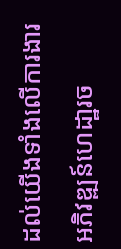ដល់យើងទាំងលើការងារអភិវឌ្ឍន៍ហេដា្ឋរច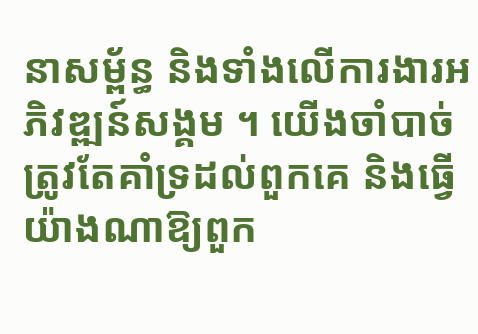នាសម្ព័ន្ធ និងទាំងលើការងារអភិវឌ្ឍន៍សង្គម ។ យើងចាំបាច់ត្រូវតែគាំទ្រដល់ពួកគេ និងធ្វើយ៉ាងណាឱ្យពួក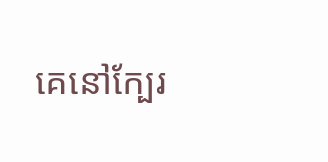គេនៅក្បែរ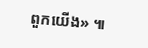ពួកយើង» ៕